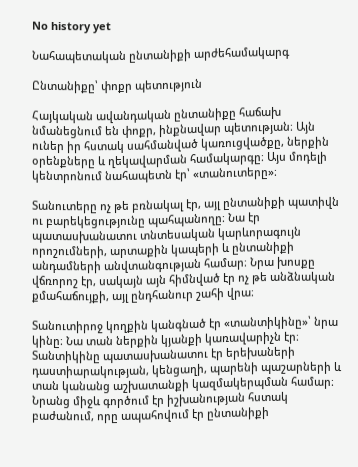No history yet

Նահապետական ընտանիքի արժեհամակարգ

Ընտանիքը՝ փոքր պետություն

Հայկական ավանդական ընտանիքը հաճախ նմանեցնում են փոքր, ինքնավար պետության։ Այն ուներ իր հստակ սահմանված կառուցվածքը, ներքին օրենքները և ղեկավարման համակարգը։ Այս մոդելի կենտրոնում նահապետն էր՝ «տանուտերը»։

Տանուտերը ոչ թե բռնակալ էր, այլ ընտանիքի պատիվն ու բարեկեցությունը պահպանողը։ Նա էր պատասխանատու տնտեսական կարևորագույն որոշումների, արտաքին կապերի և ընտանիքի անդամների անվտանգության համար։ Նրա խոսքը վճռորոշ էր, սակայն այն հիմնված էր ոչ թե անձնական քմահաճույքի, այլ ընդհանուր շահի վրա։

Տանուտիրոջ կողքին կանգնած էր «տանտիկինը»՝ նրա կինը։ Նա տան ներքին կյանքի կառավարիչն էր։ Տանտիկինը պատասխանատու էր երեխաների դաստիարակության, կենցաղի, պարենի պաշարների և տան կանանց աշխատանքի կազմակերպման համար։ Նրանց միջև գործում էր իշխանության հստակ բաժանում, որը ապահովում էր ընտանիքի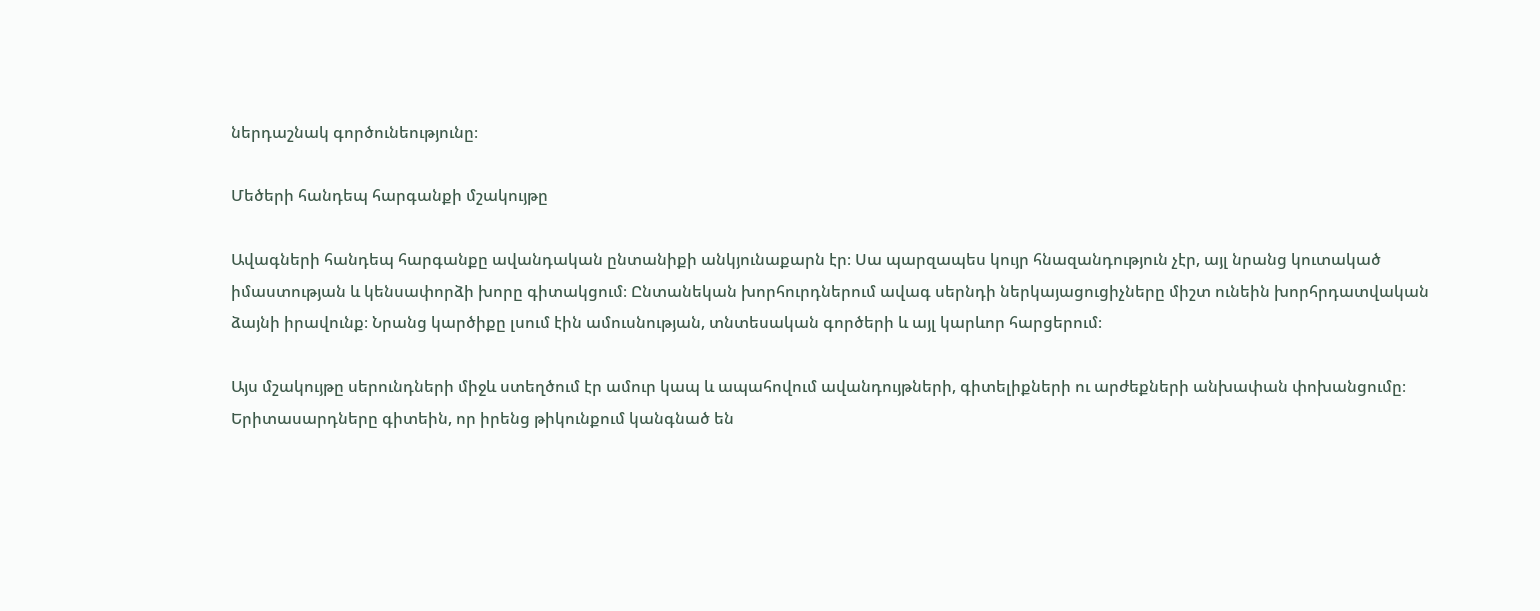ներդաշնակ գործունեությունը։

Մեծերի հանդեպ հարգանքի մշակույթը

Ավագների հանդեպ հարգանքը ավանդական ընտանիքի անկյունաքարն էր։ Սա պարզապես կույր հնազանդություն չէր, այլ նրանց կուտակած իմաստության և կենսափորձի խորը գիտակցում։ Ընտանեկան խորհուրդներում ավագ սերնդի ներկայացուցիչները միշտ ունեին խորհրդատվական ձայնի իրավունք։ Նրանց կարծիքը լսում էին ամուսնության, տնտեսական գործերի և այլ կարևոր հարցերում։

Այս մշակույթը սերունդների միջև ստեղծում էր ամուր կապ և ապահովում ավանդույթների, գիտելիքների ու արժեքների անխափան փոխանցումը։ Երիտասարդները գիտեին, որ իրենց թիկունքում կանգնած են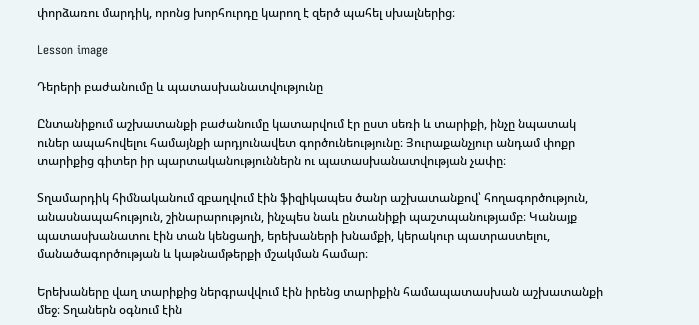փորձառու մարդիկ, որոնց խորհուրդը կարող է զերծ պահել սխալներից։

Lesson image

Դերերի բաժանումը և պատասխանատվությունը

Ընտանիքում աշխատանքի բաժանումը կատարվում էր ըստ սեռի և տարիքի, ինչը նպատակ ուներ ապահովելու համայնքի արդյունավետ գործունեությունը։ Յուրաքանչյուր անդամ փոքր տարիքից գիտեր իր պարտականություններն ու պատասխանատվության չափը։

Տղամարդիկ հիմնականում զբաղվում էին ֆիզիկապես ծանր աշխատանքով՝ հողագործություն, անասնապահություն, շինարարություն, ինչպես նաև ընտանիքի պաշտպանությամբ։ Կանայք պատասխանատու էին տան կենցաղի, երեխաների խնամքի, կերակուր պատրաստելու, մանածագործության և կաթնամթերքի մշակման համար։

Երեխաները վաղ տարիքից ներգրավվում էին իրենց տարիքին համապատասխան աշխատանքի մեջ։ Տղաներն օգնում էին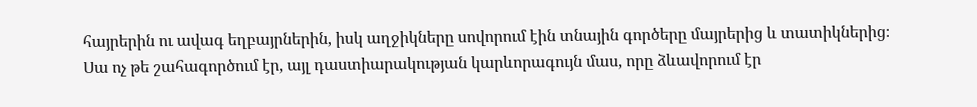հայրերին ու ավագ եղբայրներին, իսկ աղջիկները սովորում էին տնային գործերը մայրերից և տատիկներից։ Սա ոչ թե շահագործում էր, այլ դաստիարակության կարևորագույն մաս, որը ձևավորում էր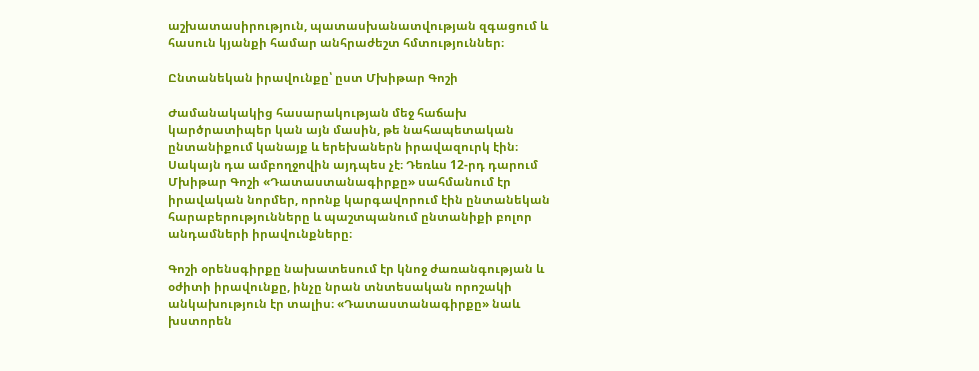աշխատասիրություն, պատասխանատվության զգացում և հասուն կյանքի համար անհրաժեշտ հմտություններ։

Ընտանեկան իրավունքը՝ ըստ Մխիթար Գոշի

Ժամանակակից հասարակության մեջ հաճախ կարծրատիպեր կան այն մասին, թե նահապետական ընտանիքում կանայք և երեխաներն իրավազուրկ էին։ Սակայն դա ամբողջովին այդպես չէ։ Դեռևս 12-րդ դարում Մխիթար Գոշի «Դատաստանագիրքը» սահմանում էր իրավական նորմեր, որոնք կարգավորում էին ընտանեկան հարաբերությունները և պաշտպանում ընտանիքի բոլոր անդամների իրավունքները։

Գոշի օրենսգիրքը նախատեսում էր կնոջ ժառանգության և օժիտի իրավունքը, ինչը նրան տնտեսական որոշակի անկախություն էր տալիս։ «Դատաստանագիրքը» նաև խստորեն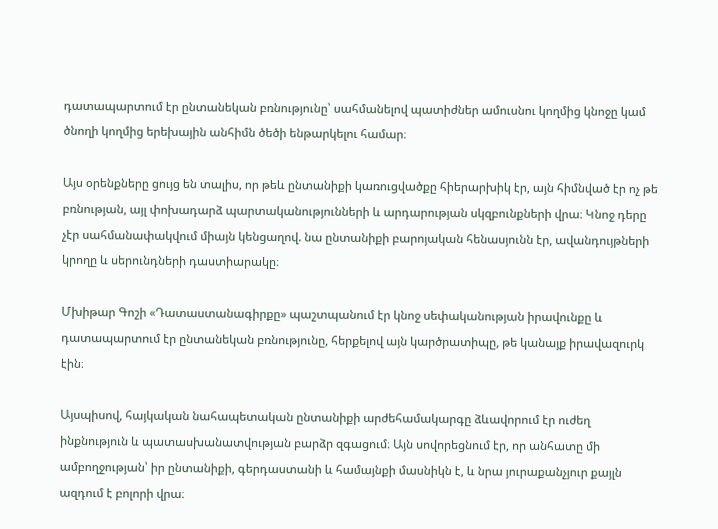դատապարտում էր ընտանեկան բռնությունը՝ սահմանելով պատիժներ ամուսնու կողմից կնոջը կամ ծնողի կողմից երեխային անհիմն ծեծի ենթարկելու համար։

Այս օրենքները ցույց են տալիս, որ թեև ընտանիքի կառուցվածքը հիերարխիկ էր, այն հիմնված էր ոչ թե բռնության, այլ փոխադարձ պարտականությունների և արդարության սկզբունքների վրա։ Կնոջ դերը չէր սահմանափակվում միայն կենցաղով. նա ընտանիքի բարոյական հենասյունն էր, ավանդույթների կրողը և սերունդների դաստիարակը։

Մխիթար Գոշի «Դատաստանագիրքը» պաշտպանում էր կնոջ սեփականության իրավունքը և դատապարտում էր ընտանեկան բռնությունը, հերքելով այն կարծրատիպը, թե կանայք իրավազուրկ էին։

Այսպիսով, հայկական նահապետական ընտանիքի արժեհամակարգը ձևավորում էր ուժեղ ինքնություն և պատասխանատվության բարձր զգացում։ Այն սովորեցնում էր, որ անհատը մի ամբողջության՝ իր ընտանիքի, գերդաստանի և համայնքի մասնիկն է, և նրա յուրաքանչյուր քայլն ազդում է բոլորի վրա։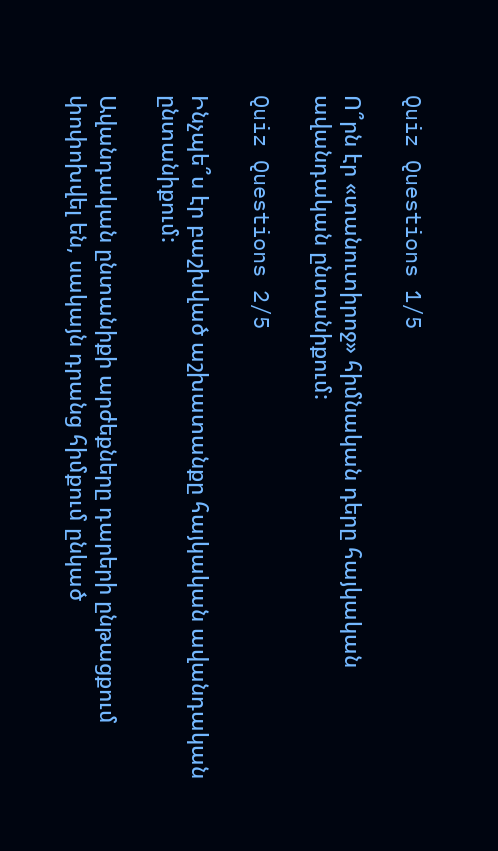Quiz Questions 1/5

Ո՞րն էր «տանուտիրոջ» հիմնական դերը հայկական ավանդական ընտանիքում:

Quiz Questions 2/5

Ինչպե՞ս էր բաշխված աշխատանքը հայկական ավանդական ընտանիքում:

Ավանդական ընտանիքի արժեքները դարերի ընթացքում փոփոխվել են, սակայն դրանց հիմքում ընկած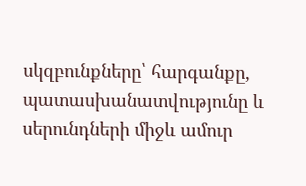սկզբունքները՝ հարգանքը, պատասխանատվությունը և սերունդների միջև ամուր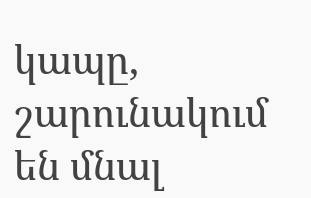կապը, շարունակում են մնալ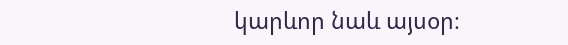կարևոր նաև այսօր։